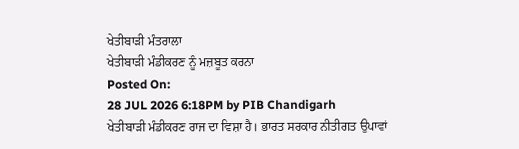ਖੇਤੀਬਾੜੀ ਮੰਤਰਾਲਾ
ਖੇਤੀਬਾੜੀ ਮੰਡੀਕਰਣ ਨੂੰ ਮਜ਼ਬੂਤ ਕਰਨਾ
Posted On:
28 JUL 2026 6:18PM by PIB Chandigarh
ਖੇਤੀਬਾੜੀ ਮੰਡੀਕਰਣ ਰਾਜ ਦਾ ਵਿਸ਼ਾ ਹੈ। ਭਾਰਤ ਸਰਕਾਰ ਨੀਤੀਗਤ ਉਪਾਵਾਂ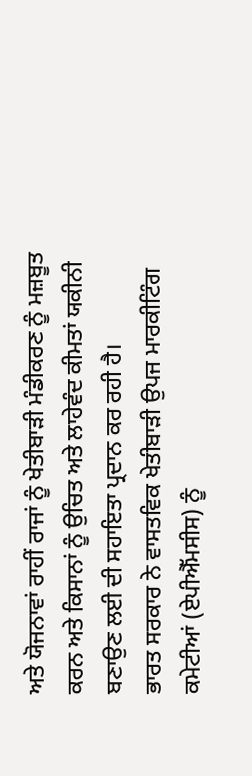ਅਤੇ ਯੋਜਨਾਵਾਂ ਰਾਹੀਂ ਰਾਜਾਂ ਨੂੰ ਖੇਤੀਬਾੜੀ ਮੰਡੀਕਰਣ ਨੂੰ ਮਜ਼ਬੂਤ ਕਰਨ ਅਤੇ ਕਿਸਾਨਾਂ ਨੂੰ ਉਚਿਤ ਅਤੇ ਲਾਹੇਵੰਦ ਕੀਮਤਾਂ ਯਕੀਨੀ ਬਣਾਉਣ ਲਈ ਦੀ ਸਹਾਇਤਾ ਪ੍ਰਦਾਨ ਕਰ ਰਹੀ ਹੈ।
ਭਾਰਤ ਸਰਕਾਰ ਨੇ ਵਾਸਤਵਿਕ ਖੇਤੀਬਾੜੀ ਉਪਜ ਮਾਰਕੀਟਿੰਗ ਕਮੇਟੀਆਂ (ਏਪੀਐੱਮਸੀਸ) ਨੂੰ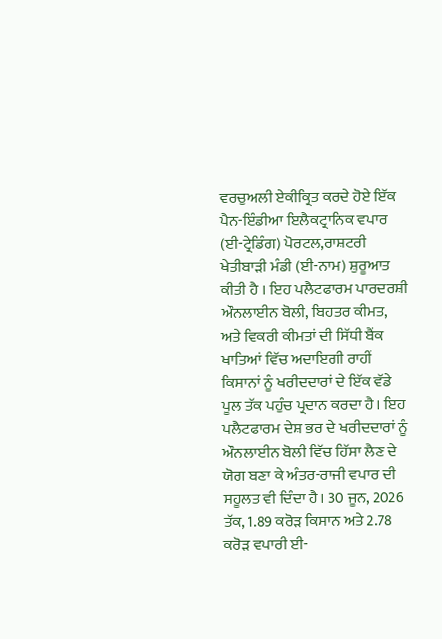ਵਰਚੁਅਲੀ ਏਕੀਕ੍ਰਿਤ ਕਰਦੇ ਹੋਏ ਇੱਕ ਪੈਨ-ਇੰਡੀਆ ਇਲੈਕਟ੍ਰਾਨਿਕ ਵਪਾਰ (ਈ-ਟ੍ਰੇਡਿੰਗ) ਪੋਰਟਲ,ਰਾਸ਼ਟਰੀ ਖੇਤੀਬਾੜੀ ਮੰਡੀ (ਈ-ਨਾਮ) ਸ਼ੁਰੂਆਤ ਕੀਤੀ ਹੈ । ਇਹ ਪਲੈਟਫਾਰਮ ਪਾਰਦਰਸ਼ੀ ਔਨਲਾਈਨ ਬੋਲੀ, ਬਿਹਤਰ ਕੀਮਤ, ਅਤੇ ਵਿਕਰੀ ਕੀਮਤਾਂ ਦੀ ਸਿੱਧੀ ਬੈਂਕ ਖਾਤਿਆਂ ਵਿੱਚ ਅਦਾਇਗੀ ਰਾਹੀਂ ਕਿਸਾਨਾਂ ਨੂੰ ਖਰੀਦਦਾਰਾਂ ਦੇ ਇੱਕ ਵੱਡੇ ਪੂਲ ਤੱਕ ਪਹੁੰਚ ਪ੍ਰਦਾਨ ਕਰਦਾ ਹੈ। ਇਹ ਪਲੈਟਫਾਰਮ ਦੇਸ਼ ਭਰ ਦੇ ਖਰੀਦਦਾਰਾਂ ਨੂੰ ਔਨਲਾਈਨ ਬੋਲੀ ਵਿੱਚ ਹਿੱਸਾ ਲੈਣ ਦੇ ਯੋਗ ਬਣਾ ਕੇ ਅੰਤਰ-ਰਾਜੀ ਵਪਾਰ ਦੀ ਸਹੂਲਤ ਵੀ ਦਿੰਦਾ ਹੈ। 30 ਜੂਨ, 2026 ਤੱਕ, 1.89 ਕਰੋੜ ਕਿਸਾਨ ਅਤੇ 2.78 ਕਰੋੜ ਵਪਾਰੀ ਈ-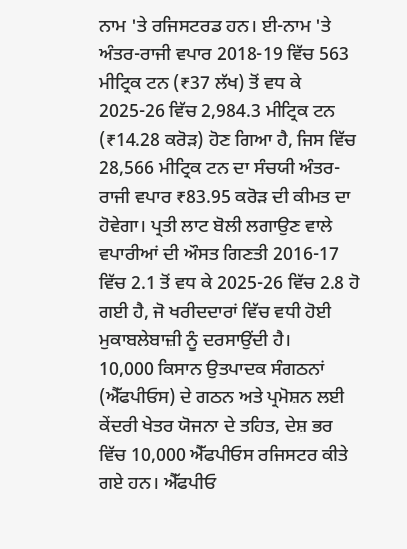ਨਾਮ 'ਤੇ ਰਜਿਸਟਰਡ ਹਨ। ਈ-ਨਾਮ 'ਤੇ ਅੰਤਰ-ਰਾਜੀ ਵਪਾਰ 2018-19 ਵਿੱਚ 563 ਮੀਟ੍ਰਿਕ ਟਨ (₹37 ਲੱਖ) ਤੋਂ ਵਧ ਕੇ 2025-26 ਵਿੱਚ 2,984.3 ਮੀਟ੍ਰਿਕ ਟਨ (₹14.28 ਕਰੋੜ) ਹੋਣ ਗਿਆ ਹੈ, ਜਿਸ ਵਿੱਚ 28,566 ਮੀਟ੍ਰਿਕ ਟਨ ਦਾ ਸੰਚਯੀ ਅੰਤਰ-ਰਾਜੀ ਵਪਾਰ ₹83.95 ਕਰੋੜ ਦੀ ਕੀਮਤ ਦਾ ਹੋਵੇਗਾ। ਪ੍ਰਤੀ ਲਾਟ ਬੋਲੀ ਲਗਾਉਣ ਵਾਲੇ ਵਪਾਰੀਆਂ ਦੀ ਔਸਤ ਗਿਣਤੀ 2016-17 ਵਿੱਚ 2.1 ਤੋਂ ਵਧ ਕੇ 2025-26 ਵਿੱਚ 2.8 ਹੋ ਗਈ ਹੈ, ਜੋ ਖਰੀਦਦਾਰਾਂ ਵਿੱਚ ਵਧੀ ਹੋਈ ਮੁਕਾਬਲੇਬਾਜ਼ੀ ਨੂੰ ਦਰਸਾਉਂਦੀ ਹੈ।
10,000 ਕਿਸਾਨ ਉਤਪਾਦਕ ਸੰਗਠਨਾਂ (ਐੱਫਪੀਓਸ) ਦੇ ਗਠਨ ਅਤੇ ਪ੍ਰਮੋਸ਼ਨ ਲਈ ਕੇਂਦਰੀ ਖੇਤਰ ਯੋਜਨਾ ਦੇ ਤਹਿਤ, ਦੇਸ਼ ਭਰ ਵਿੱਚ 10,000 ਐੱਫਪੀਓਸ ਰਜਿਸਟਰ ਕੀਤੇ ਗਏ ਹਨ। ਐੱਫਪੀਓ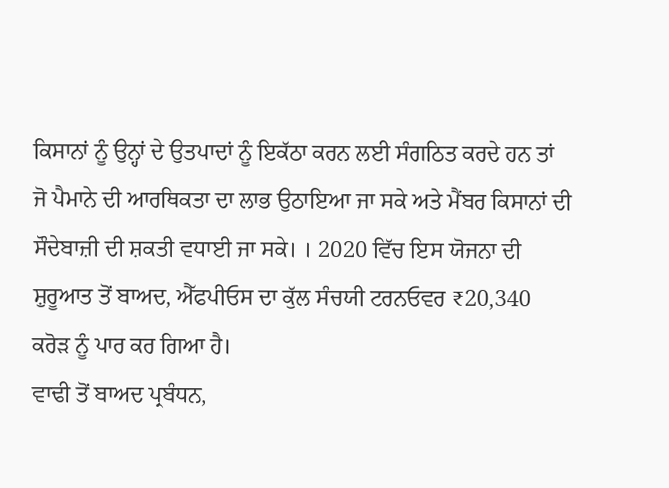ਕਿਸਾਨਾਂ ਨੂੰ ਉਨ੍ਹਾਂ ਦੇ ਉਤਪਾਦਾਂ ਨੂੰ ਇਕੱਠਾ ਕਰਨ ਲਈ ਸੰਗਠਿਤ ਕਰਦੇ ਹਨ ਤਾਂ ਜੋ ਪੈਮਾਨੇ ਦੀ ਆਰਥਿਕਤਾ ਦਾ ਲਾਭ ਉਠਾਇਆ ਜਾ ਸਕੇ ਅਤੇ ਮੈਂਬਰ ਕਿਸਾਨਾਂ ਦੀ ਸੌਦੇਬਾਜ਼ੀ ਦੀ ਸ਼ਕਤੀ ਵਧਾਈ ਜਾ ਸਕੇ। । 2020 ਵਿੱਚ ਇਸ ਯੋਜਨਾ ਦੀ ਸ਼ੁਰੂਆਤ ਤੋਂ ਬਾਅਦ, ਐੱਫਪੀਓਸ ਦਾ ਕੁੱਲ ਸੰਚਯੀ ਟਰਨਓਵਰ ₹20,340 ਕਰੋੜ ਨੂੰ ਪਾਰ ਕਰ ਗਿਆ ਹੈ।
ਵਾਢੀ ਤੋਂ ਬਾਅਦ ਪ੍ਰਬੰਧਨ,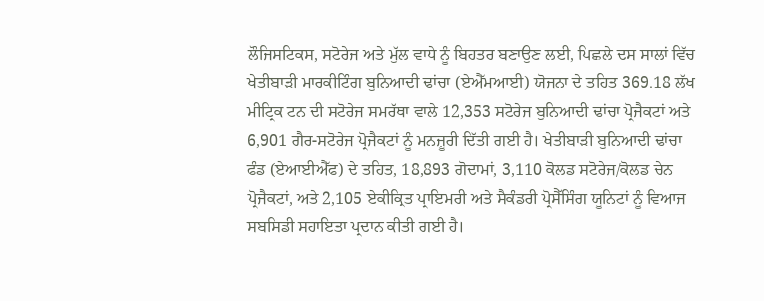ਲੌਜਿਸਟਿਕਸ, ਸਟੋਰੇਜ ਅਤੇ ਮੁੱਲ ਵਾਧੇ ਨੂੰ ਬਿਹਤਰ ਬਣਾਉਣ ਲਈ, ਪਿਛਲੇ ਦਸ ਸਾਲਾਂ ਵਿੱਚ ਖੇਤੀਬਾੜੀ ਮਾਰਕੀਟਿੰਗ ਬੁਨਿਆਦੀ ਢਾਂਚਾ (ਏਐੱਮਆਈ) ਯੋਜਨਾ ਦੇ ਤਹਿਤ 369.18 ਲੱਖ ਮੀਟ੍ਰਿਕ ਟਨ ਦੀ ਸਟੋਰੇਜ ਸਮਰੱਥਾ ਵਾਲੇ 12,353 ਸਟੋਰੇਜ ਬੁਨਿਆਦੀ ਢਾਂਚਾ ਪ੍ਰੋਜੈਕਟਾਂ ਅਤੇ 6,901 ਗੈਰ-ਸਟੋਰੇਜ ਪ੍ਰੋਜੈਕਟਾਂ ਨੂੰ ਮਨਜ਼ੂਰੀ ਦਿੱਤੀ ਗਈ ਹੈ। ਖੇਤੀਬਾੜੀ ਬੁਨਿਆਦੀ ਢਾਂਚਾ ਫੰਡ (ਏਆਈਐੱਫ) ਦੇ ਤਹਿਤ, 18,893 ਗੋਦਾਮਾਂ, 3,110 ਕੋਲਡ ਸਟੋਰੇਜ/ਕੋਲਡ ਚੇਨ ਪ੍ਰੋਜੈਕਟਾਂ, ਅਤੇ 2,105 ਏਕੀਕ੍ਰਿਤ ਪ੍ਰਾਇਮਰੀ ਅਤੇ ਸੈਕੰਡਰੀ ਪ੍ਰੋਸੈੱਸਿੰਗ ਯੂਨਿਟਾਂ ਨੂੰ ਵਿਆਜ ਸਬਸਿਡੀ ਸਹਾਇਤਾ ਪ੍ਰਦਾਨ ਕੀਤੀ ਗਈ ਹੈ।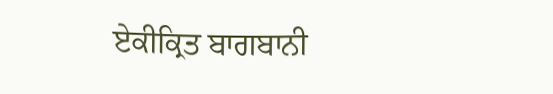ਏਕੀਕ੍ਰਿਤ ਬਾਗਬਾਨੀ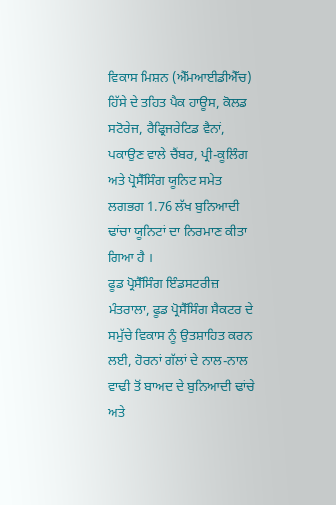ਵਿਕਾਸ ਮਿਸ਼ਨ (ਐੱਮਆਈਡੀਐੱਚ) ਹਿੱਸੇ ਦੇ ਤਹਿਤ ਪੈਕ ਹਾਊਸ, ਕੋਲਡ ਸਟੋਰੇਜ, ਰੈਫ੍ਰਿਜਰੇਟਿਡ ਵੈਨਾਂ, ਪਕਾਉਣ ਵਾਲੇ ਚੈਂਬਰ, ਪ੍ਰੀ-ਕੂਲਿੰਗ ਅਤੇ ਪ੍ਰੋਸੈੱਸਿੰਗ ਯੂਨਿਟ ਸਮੇਤ ਲਗਭਗ 1.76 ਲੱਖ ਬੁਨਿਆਦੀ ਢਾਂਚਾ ਯੂਨਿਟਾਂ ਦਾ ਨਿਰਮਾਣ ਕੀਤਾ ਗਿਆ ਹੈ ।
ਫੂਡ ਪ੍ਰੋਸੈੱਸਿੰਗ ਇੰਡਸਟਰੀਜ਼ ਮੰਤਰਾਲਾ, ਫੂਡ ਪ੍ਰੋਸੈੱਸਿੰਗ ਸੈਕਟਰ ਦੇ ਸਮੁੱਚੇ ਵਿਕਾਸ ਨੂੰ ਉਤਸ਼ਾਹਿਤ ਕਰਨ ਲਈ, ਹੋਰਨਾਂ ਗੱਲਾਂ ਦੇ ਨਾਲ-ਨਾਲ ਵਾਢੀ ਤੋਂ ਬਾਅਦ ਦੇ ਬੁਨਿਆਦੀ ਢਾਂਚੇ ਅਤੇ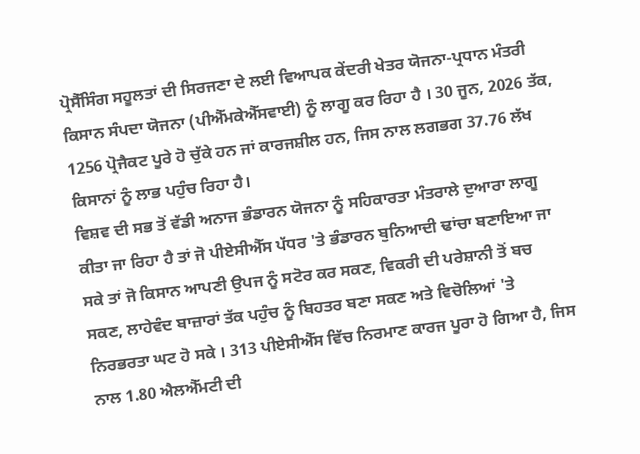ਪ੍ਰੋਸੈੱਸਿੰਗ ਸਹੂਲਤਾਂ ਦੀ ਸਿਰਜਣਾ ਦੇ ਲਈ ਵਿਆਪਕ ਕੇਂਦਰੀ ਖੇਤਰ ਯੋਜਨਾ-ਪ੍ਰਧਾਨ ਮੰਤਰੀ ਕਿਸਾਨ ਸੰਪਦਾ ਯੋਜਨਾ (ਪੀਐੱਮਕੇਐੱਸਵਾਈ) ਨੂੰ ਲਾਗੂ ਕਰ ਰਿਹਾ ਹੈ । 30 ਜੂਨ, 2026 ਤੱਕ, 1256 ਪ੍ਰੋਜੈਕਟ ਪੂਰੇ ਹੋ ਚੁੱਕੇ ਹਨ ਜਾਂ ਕਾਰਜਸ਼ੀਲ ਹਨ, ਜਿਸ ਨਾਲ ਲਗਭਗ 37.76 ਲੱਖ ਕਿਸਾਨਾਂ ਨੂੰ ਲਾਭ ਪਹੁੰਚ ਰਿਹਾ ਹੈ।
ਵਿਸ਼ਵ ਦੀ ਸਭ ਤੋਂ ਵੱਡੀ ਅਨਾਜ ਭੰਡਾਰਨ ਯੋਜਨਾ ਨੂੰ ਸਹਿਕਾਰਤਾ ਮੰਤਰਾਲੇ ਦੁਆਰਾ ਲਾਗੂ ਕੀਤਾ ਜਾ ਰਿਹਾ ਹੈ ਤਾਂ ਜੋ ਪੀਏਸੀਐੱਸ ਪੱਧਰ 'ਤੇ ਭੰਡਾਰਨ ਬੁਨਿਆਦੀ ਢਾਂਚਾ ਬਣਾਇਆ ਜਾ ਸਕੇ ਤਾਂ ਜੋ ਕਿਸਾਨ ਆਪਣੀ ਉਪਜ ਨੂੰ ਸਟੋਰ ਕਰ ਸਕਣ, ਵਿਕਰੀ ਦੀ ਪਰੇਸ਼ਾਨੀ ਤੋਂ ਬਚ ਸਕਣ, ਲਾਹੇਵੰਦ ਬਾਜ਼ਾਰਾਂ ਤੱਕ ਪਹੁੰਚ ਨੂੰ ਬਿਹਤਰ ਬਣਾ ਸਕਣ ਅਤੇ ਵਿਚੋਲਿਆਂ 'ਤੇ ਨਿਰਭਰਤਾ ਘਟ ਹੋ ਸਕੇ । 313 ਪੀਏਸੀਐੱਸ ਵਿੱਚ ਨਿਰਮਾਣ ਕਾਰਜ ਪੂਰਾ ਹੋ ਗਿਆ ਹੈ, ਜਿਸ ਨਾਲ 1.80 ਐਲਐੱਮਟੀ ਦੀ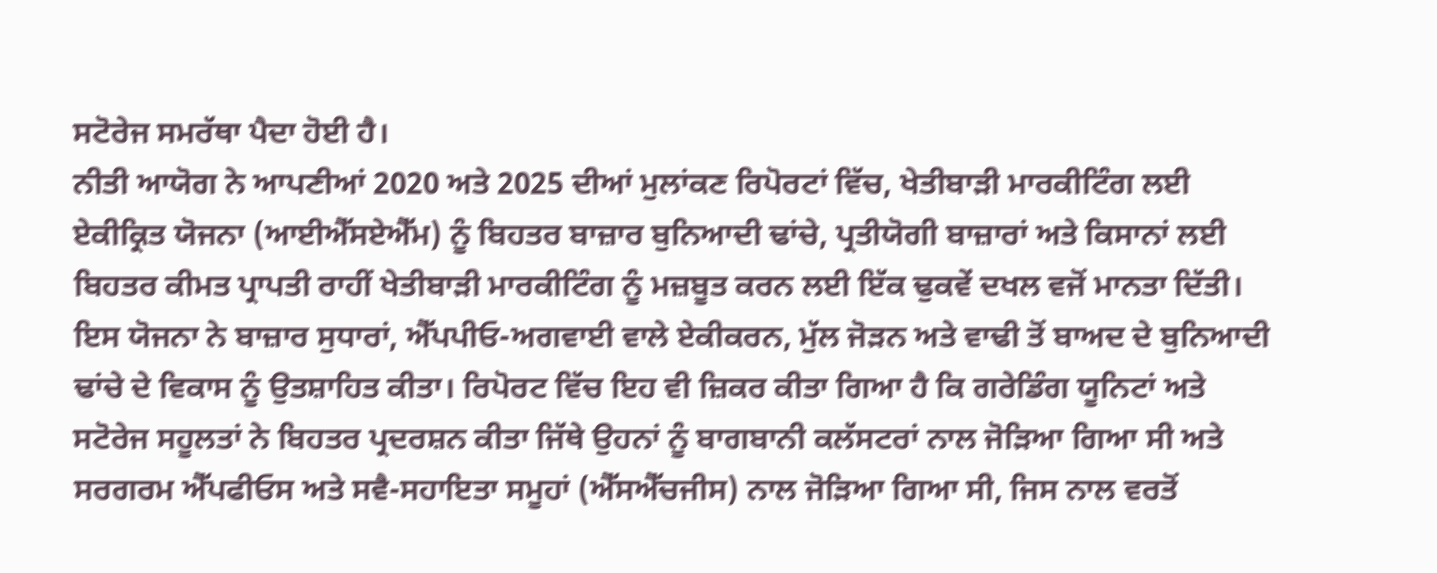ਸਟੋਰੇਜ ਸਮਰੱਥਾ ਪੈਦਾ ਹੋਈ ਹੈ।
ਨੀਤੀ ਆਯੋਗ ਨੇ ਆਪਣੀਆਂ 2020 ਅਤੇ 2025 ਦੀਆਂ ਮੁਲਾਂਕਣ ਰਿਪੋਰਟਾਂ ਵਿੱਚ, ਖੇਤੀਬਾੜੀ ਮਾਰਕੀਟਿੰਗ ਲਈ ਏਕੀਕ੍ਰਿਤ ਯੋਜਨਾ (ਆਈਐੱਸਏਐੱਮ) ਨੂੰ ਬਿਹਤਰ ਬਾਜ਼ਾਰ ਬੁਨਿਆਦੀ ਢਾਂਚੇ, ਪ੍ਰਤੀਯੋਗੀ ਬਾਜ਼ਾਰਾਂ ਅਤੇ ਕਿਸਾਨਾਂ ਲਈ ਬਿਹਤਰ ਕੀਮਤ ਪ੍ਰਾਪਤੀ ਰਾਹੀਂ ਖੇਤੀਬਾੜੀ ਮਾਰਕੀਟਿੰਗ ਨੂੰ ਮਜ਼ਬੂਤ ਕਰਨ ਲਈ ਇੱਕ ਢੁਕਵੇਂ ਦਖਲ ਵਜੋਂ ਮਾਨਤਾ ਦਿੱਤੀ। ਇਸ ਯੋਜਨਾ ਨੇ ਬਾਜ਼ਾਰ ਸੁਧਾਰਾਂ, ਐੱਪਪੀਓ-ਅਗਵਾਈ ਵਾਲੇ ਏਕੀਕਰਨ, ਮੁੱਲ ਜੋੜਨ ਅਤੇ ਵਾਢੀ ਤੋਂ ਬਾਅਦ ਦੇ ਬੁਨਿਆਦੀ ਢਾਂਚੇ ਦੇ ਵਿਕਾਸ ਨੂੰ ਉਤਸ਼ਾਹਿਤ ਕੀਤਾ। ਰਿਪੋਰਟ ਵਿੱਚ ਇਹ ਵੀ ਜ਼ਿਕਰ ਕੀਤਾ ਗਿਆ ਹੈ ਕਿ ਗਰੇਡਿੰਗ ਯੂਨਿਟਾਂ ਅਤੇ ਸਟੋਰੇਜ ਸਹੂਲਤਾਂ ਨੇ ਬਿਹਤਰ ਪ੍ਰਦਰਸ਼ਨ ਕੀਤਾ ਜਿੱਥੇ ਉਹਨਾਂ ਨੂੰ ਬਾਗਬਾਨੀ ਕਲੱਸਟਰਾਂ ਨਾਲ ਜੋੜਿਆ ਗਿਆ ਸੀ ਅਤੇ ਸਰਗਰਮ ਐੱਪਫੀਓਸ ਅਤੇ ਸਵੈ-ਸਹਾਇਤਾ ਸਮੂਹਾਂ (ਐੱਸਐੱਚਜੀਸ) ਨਾਲ ਜੋੜਿਆ ਗਿਆ ਸੀ, ਜਿਸ ਨਾਲ ਵਰਤੋਂ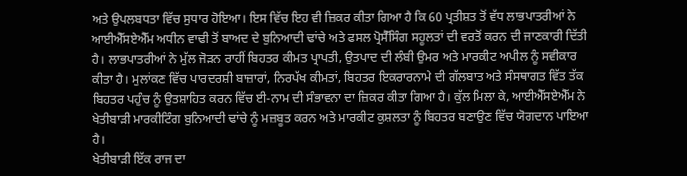ਅਤੇ ਉਪਲਬਧਤਾ ਵਿੱਚ ਸੁਧਾਰ ਹੋਇਆ। ਇਸ ਵਿੱਚ ਇਹ ਵੀ ਜ਼ਿਕਰ ਕੀਤਾ ਗਿਆ ਹੈ ਕਿ 60 ਪ੍ਰਤੀਸ਼ਤ ਤੋਂ ਵੱਧ ਲਾਭਪਾਤਰੀਆਂ ਨੇ ਆਈਐੱਸਏਐੱਮ ਅਧੀਨ ਵਾਢੀ ਤੋਂ ਬਾਅਦ ਦੇ ਬੁਨਿਆਦੀ ਢਾਂਚੇ ਅਤੇ ਫਸਲ ਪ੍ਰੋਸੈੱਸਿੰਗ ਸਹੂਲਤਾਂ ਦੀ ਵਰਤੋਂ ਕਰਨ ਦੀ ਜਾਣਕਾਰੀ ਦਿੱਤੀ ਹੈ। ਲਾਭਪਾਤਰੀਆਂ ਨੇ ਮੁੱਲ ਜੋੜਨ ਰਾਹੀਂ ਬਿਹਤਰ ਕੀਮਤ ਪ੍ਰਾਪਤੀ, ਉਤਪਾਦ ਦੀ ਲੰਬੀ ਉਮਰ ਅਤੇ ਮਾਰਕੀਟ ਅਪੀਲ ਨੂੰ ਸਵੀਕਾਰ ਕੀਤਾ ਹੈ। ਮੁਲਾਂਕਣ ਵਿੱਚ ਪਾਰਦਰਸ਼ੀ ਬਾਜ਼ਾਰਾਂ, ਨਿਰਪੱਖ ਕੀਮਤਾਂ, ਬਿਹਤਰ ਇਕਰਾਰਨਾਮੇ ਦੀ ਗੱਲਬਾਤ ਅਤੇ ਸੰਸਥਾਗਤ ਵਿੱਤ ਤੱਕ ਬਿਹਤਰ ਪਹੁੰਚ ਨੂੰ ਉਤਸ਼ਾਹਿਤ ਕਰਨ ਵਿੱਚ ਈ-ਨਾਮ ਦੀ ਸੰਭਾਵਨਾ ਦਾ ਜ਼ਿਕਰ ਕੀਤਾ ਗਿਆ ਹੈ। ਕੁੱਲ ਮਿਲਾ ਕੇ, ਆਈਐੱਸਏਐੱਮ ਨੇ ਖੇਤੀਬਾੜੀ ਮਾਰਕੀਟਿੰਗ ਬੁਨਿਆਦੀ ਢਾਂਚੇ ਨੂੰ ਮਜ਼ਬੂਤ ਕਰਨ ਅਤੇ ਮਾਰਕੀਟ ਕੁਸ਼ਲਤਾ ਨੂੰ ਬਿਹਤਰ ਬਣਾਉਣ ਵਿੱਚ ਯੋਗਦਾਨ ਪਾਇਆ ਹੈ।
ਖੇਤੀਬਾੜੀ ਇੱਕ ਰਾਜ ਦਾ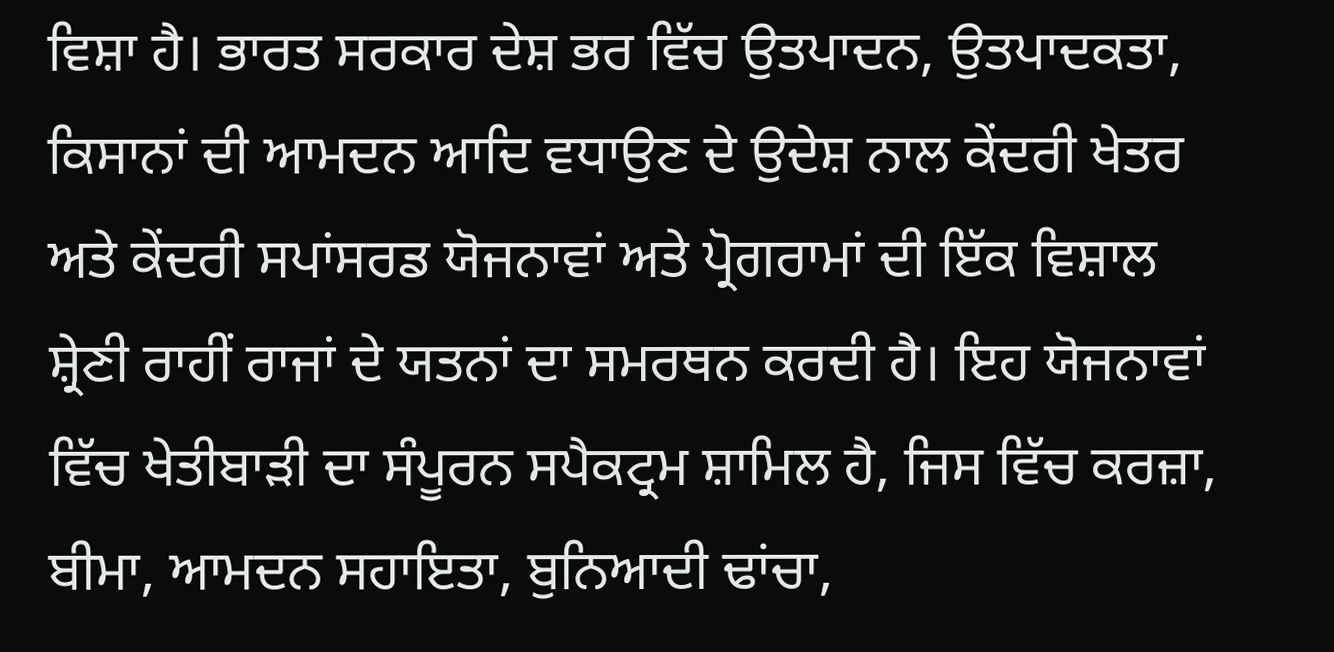ਵਿਸ਼ਾ ਹੈ। ਭਾਰਤ ਸਰਕਾਰ ਦੇਸ਼ ਭਰ ਵਿੱਚ ਉਤਪਾਦਨ, ਉਤਪਾਦਕਤਾ, ਕਿਸਾਨਾਂ ਦੀ ਆਮਦਨ ਆਦਿ ਵਧਾਉਣ ਦੇ ਉਦੇਸ਼ ਨਾਲ ਕੇਂਦਰੀ ਖੇਤਰ ਅਤੇ ਕੇਂਦਰੀ ਸਪਾਂਸਰਡ ਯੋਜਨਾਵਾਂ ਅਤੇ ਪ੍ਰੋਗਰਾਮਾਂ ਦੀ ਇੱਕ ਵਿਸ਼ਾਲ ਸ਼੍ਰੇਣੀ ਰਾਹੀਂ ਰਾਜਾਂ ਦੇ ਯਤਨਾਂ ਦਾ ਸਮਰਥਨ ਕਰਦੀ ਹੈ। ਇਹ ਯੋਜਨਾਵਾਂ ਵਿੱਚ ਖੇਤੀਬਾੜੀ ਦਾ ਸੰਪੂਰਨ ਸਪੈਕਟ੍ਰਮ ਸ਼ਾਮਿਲ ਹੈ, ਜਿਸ ਵਿੱਚ ਕਰਜ਼ਾ, ਬੀਮਾ, ਆਮਦਨ ਸਹਾਇਤਾ, ਬੁਨਿਆਦੀ ਢਾਂਚਾ,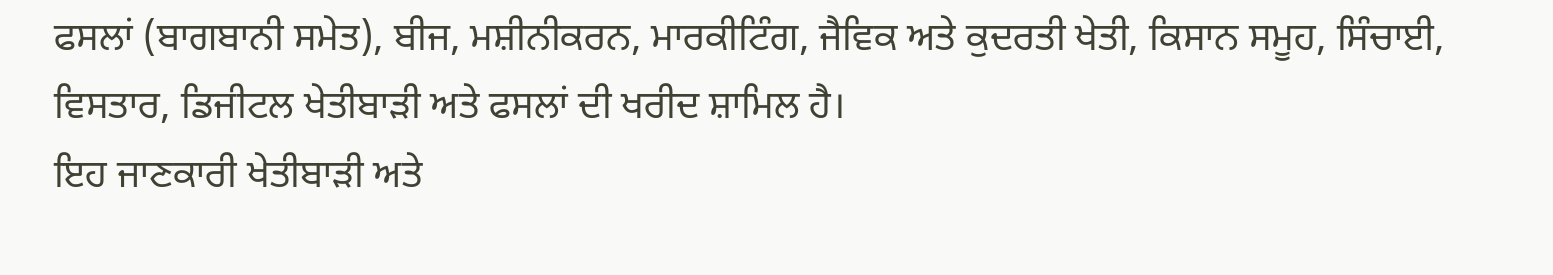ਫਸਲਾਂ (ਬਾਗਬਾਨੀ ਸਮੇਤ), ਬੀਜ, ਮਸ਼ੀਨੀਕਰਨ, ਮਾਰਕੀਟਿੰਗ, ਜੈਵਿਕ ਅਤੇ ਕੁਦਰਤੀ ਖੇਤੀ, ਕਿਸਾਨ ਸਮੂਹ, ਸਿੰਚਾਈ, ਵਿਸਤਾਰ, ਡਿਜੀਟਲ ਖੇਤੀਬਾੜੀ ਅਤੇ ਫਸਲਾਂ ਦੀ ਖਰੀਦ ਸ਼ਾਮਿਲ ਹੈ।
ਇਹ ਜਾਣਕਾਰੀ ਖੇਤੀਬਾੜੀ ਅਤੇ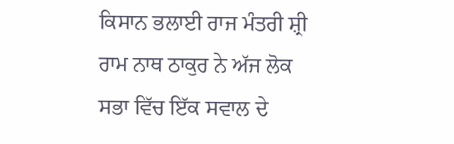ਕਿਸਾਨ ਭਲਾਈ ਰਾਜ ਮੰਤਰੀ ਸ਼੍ਰੀ ਰਾਮ ਨਾਥ ਠਾਕੁਰ ਨੇ ਅੱਜ ਲੋਕ ਸਭਾ ਵਿੱਚ ਇੱਕ ਸਵਾਲ ਦੇ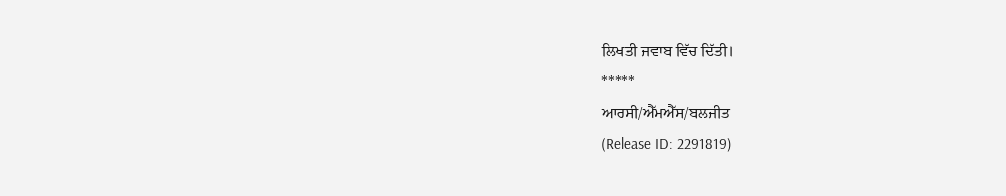ਲਿਖਤੀ ਜਵਾਬ ਵਿੱਚ ਦਿੱਤੀ।
*****
ਆਰਸੀ/ਐੱਮਐੱਸ/ਬਲਜੀਤ
(Release ID: 2291819)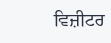ਵਿਜ਼ੀਟਰ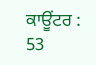ਕਾਊਂਟਰ : 53